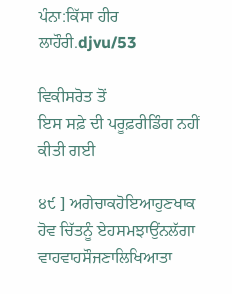ਪੰਨਾ:ਕਿੱਸਾ ਹੀਰ ਲਾਹੌਰੀ.djvu/53

ਵਿਕੀਸਰੋਤ ਤੋਂ
ਇਸ ਸਫ਼ੇ ਦੀ ਪਰੂਫ਼ਰੀਡਿੰਗ ਨਹੀਂ ਕੀਤੀ ਗਈ

੪੯ ] ਅਗੇਚਾਕਹੋਇਆਹੁਣਖਾਕ ਹੋਵ ਚਿੱਤਨੂੰ ਏਹਸਮਝਾਉਂਨਲੱਗਾ ਵਾਹਵਾਹਸੌਜਣਾਲਿਖਿਆਤਾ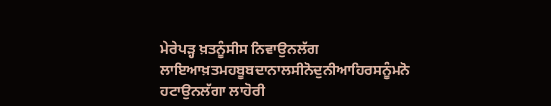ਮੇਰੇਪੜ੍ਹ ਖ਼ਤਨੂੰਸੀਸ ਨਿਵਾਉਨਲੱਗ ਲਾਇਆਖ਼ਤਮਹਬੂਬਦਾਨਾਲਸੀਨੋਦੁਨੀਆਹਿਰਸਨੂੰਮਨੋ ਹਟਾਉਨਲੱਗਾ ਲਾਹੋਰੀ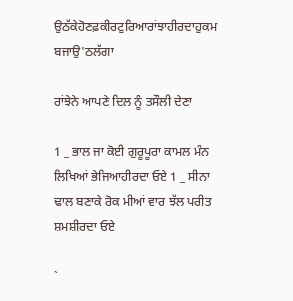ਉਠੱਕੇਹੋਣਫ਼ਕੀਰਟੁਰਿਆਰਾਂਝਾਹੀਰਦਾਹੁਕਮ ਬਜਾਉ'ਠਲੱਗਾ

ਰਾਂਝੇਨੇ ਆਪਣੇ ਦਿਲ ਨੂੰ ਤਸੌਲੀ ਦੇਣਾ

1 _ ਭਾਲ ਜਾ ਕੋਈ ਗੁਰੂਪੂਰਾ ਕਾਮਲ ਮੰਨ ਲਿਖਿਆਂ ਭੇਜਿਆਹੀਰਦਾ ਓਏ 1 _ ਸੀਨਾ ਢਾਲ ਬਣਾਕੇ ਰੋਕ ਮੀਆਂ ਵਾਰ ਝੱਲ ਪਰੀਤ ਸ਼ਮਸ਼ੀਰਦਾ ਓਏ

`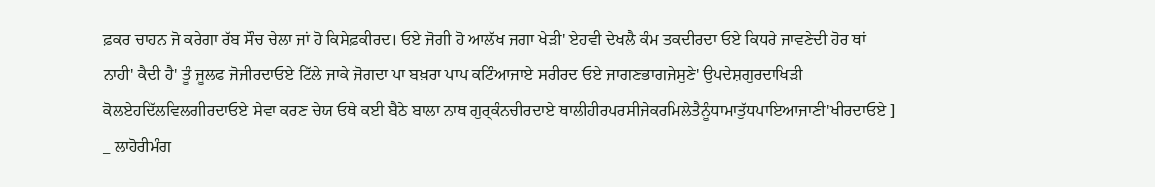ਫ਼ਕਰ ਚਾਹਨ ਜੋ ਕਰੇਗਾ ਰੱਬ ਸੌਚ ਚੇਲਾ ਜਾਂ ਹੋ ਕਿਸੇਫ਼ਕੀਰਦ। ਓਏ ਜੋਗੀ ਹੋ ਆਲੱਖ ਜਗਾ ਖੇੜੀ' ਏਹਵੀ ਦੇਖਲੈ ਕੰਮ ਤਕਦੀਰਦਾ ਓਏ ਕਿਧਰੇ ਜਾਵਣੇਦੀ ਹੋਰ ਥਾਂ ਨਾਹੀ' ਕੈਦੀ ਹੈ' ਤੂੰ ਜੂਲਫ ਜੋਜੀਰਦਾਓਏ ਟਿੱਲੇ ਜਾਕੇ ਜੋਗਦਾ ਪਾ ਬਖ਼ਰਾ ਪਾਪ ਕਟਿੰਆਜਾਏ ਸਰੀਰਦ ਓਏ ਜਾਗਣਭਾਗਜੇਸੁਣੇ' ਉਪਦੇਸ਼ਗੁਰਦਾਖਿੜੀ ਕੋਲਏਹਦਿੱਲਵਿਲਗੀਰਦਾਓਏ ਸੇਵਾ ਕਰਣ ਚੇਯ ਓਥੇ ਕਈ ਬੈਠੇ ਬਾਲਾ ਨਾਥ ਗੁਰ੍ਕੰਨਚੀਰਦਾਏ ਥਾਲੀਹੀਰਪਰਸੀਜੇਕਰਮਿਲੇਤੈਨੂੰਧਾਮਾਤੁੱਧਪਾਇਆਜਾਣੀ'ਖੀਰਦਾਓਏ ] _ ਲਾਹੋਰੀਮੰਗ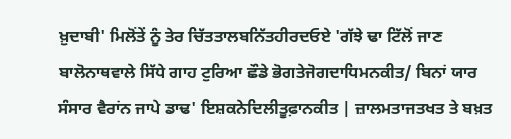ਖ਼ੁਦਾਬੀ' ਮਿਲੋਂਤੇਂ ਨੂੰ ਤੇਰ ਚਿੱਤਤਾਲਬਨਿੱਤਹੀਰਦਓਏ 'ਗੱਝੇ ਢਾ ਟਿੱਲੋਂ ਜਾਣ ਬਾਲੋਨਾਥਵਾਲੇ ਸਿੱਧੇ ਗਾਹ ਟੁਰਿਆ ਛੌਡੇ ਭੋਗਤੇਜੋਗਦਾਧਿਮਨਕੀਤ/ ਬਿਨਾਂ ਯਾਰ ਸੰਸਾਰ ਵੈਰਾਂਨ ਜਾਪੇ ਡਾਢ' ਇਸ਼ਕਨੇਦਿਲੀਤੂਫ਼ਾਨਕੀਤ | ਜ਼ਾਲਮਤਾਜਤਖਤ ਤੇ ਬਖ਼ਤ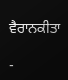ਵੈਰਾਨਕੀਤਾ

-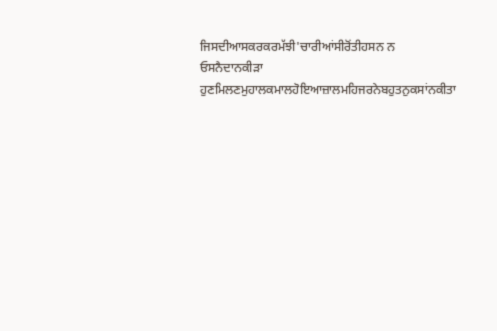ਜਿਸਦੀਆਸਕਰਕਰਮੱਝੀ'ਚਾਰੀਆਂਸੀਰੋਂਤੀਹਸਨ ਨ ਓਸਨੈਦਾਨਕੀੜਾ ਹੁਣਮਿਲਣਮੁਹਾਲਕਮਾਲਹੋਇਆਜ਼ਾਲਮਹਿਜਰਨੇਬਹੁਤਨੁਕਸਾਂਨਕੀਤਾ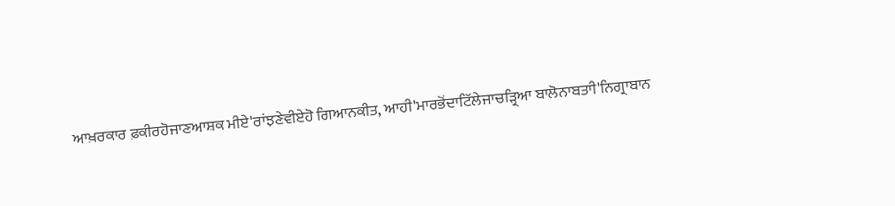ਆਖ਼ਰਕਾਰ ਫ਼ਕੀਰਹੋਜਾਣਆਸ਼ਕ ਮੀਏ'ਰਾਂਝਣੇਵੀਏਹੋ ਗਿਆਨਕੀਤ, ਆਹੀ'ਮਾਰਭੋਂਦਾਟਿੱਲੇਜਾਚੜ੍ਰਿਆ ਬਾਲੋਨਾਬਤਾੀ'ਨਿਗ੍ਰਾਬਾਨ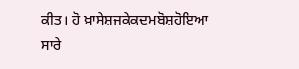ਕੀਤ। ਹੋ ਖ਼ਾਸੇਸ਼ਜਕੇਕਦਮਬੋਸ਼ਹੋਇਆ ਸਾਰੇ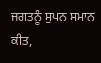ਜਗਤਨੂੰ ਸੁਪਨ ਸਮਾਨ ਕੀਤ,